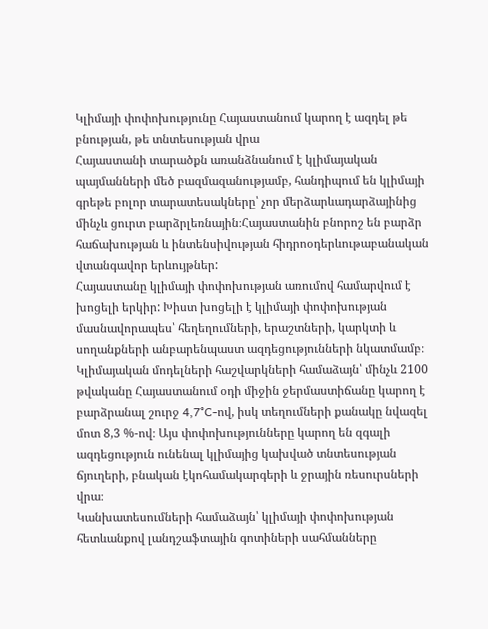Կլիմայի փոփոխությունը Հայաստանում կարող է ազդել թե բնության, թե տնտեսության վրա
Հայաստանի տարածքն առանձնանում է կլիմայական պայմանների մեծ բազմազանությամբ, հանդիպում են կլիմայի գրեթե բոլոր տարատեսակները՝ չոր մերձարևադարձայինից մինչև ցուրտ բարձրլեռնային։Հայաստանին բնորոշ են բարձր հաճախության և ինտենսիվության հիդրոօդերևութաբանական վտանգավոր երևույթներ:
Հայաստանը կլիմայի փոփոխության առումով համարվում է խոցելի երկիր: Խիստ խոցելի է կլիմայի փոփոխության մասնավորապես՝ հեղեղումների, երաշտների, կարկտի և սողանքների անբարենպաստ ազդեցությունների նկատմամբ։
Կլիմայական մոդելների հաշվարկների համաձայն՝ մինչև 2100 թվականը Հայաստանում օդի միջին ջերմաստիճանը կարող է բարձրանալ շուրջ 4,7°C-ով, իսկ տեղումների քանակը նվազել մոտ 8,3 %-ով։ Այս փոփոխությունները կարող են զգալի ազդեցություն ունենալ կլիմայից կախված տնտեսության ճյուղերի, բնական էկոհամակարգերի և ջրային ռեսուրսների վրա։
Կանխատեսումների համաձայն՝ կլիմայի փոփոխության հետևանքով լանդշաֆտային գոտիների սահմանները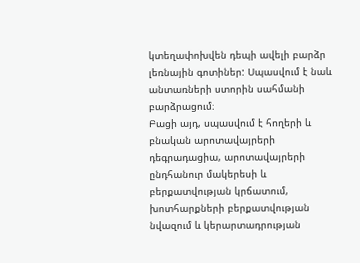կտեղափոխվեն դեպի ավելի բարձր լեռնային գոտիներ: Սպասվում է նաև անտառների ստորին սահմանի բարձրացում։
Բացի այդ, սպասվում է հողերի և բնական արոտավայրերի դեգրադացիա, արոտավայրերի ընդհանուր մակերեսի և բերքատվության կրճատում, խոտհարքների բերքատվության նվազում և կերարտադրության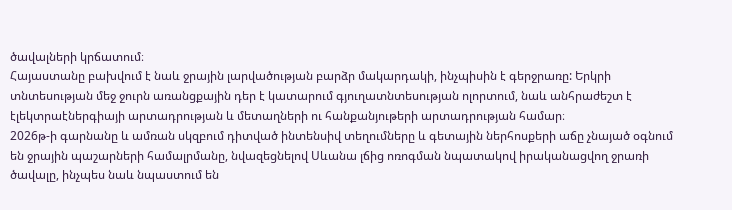ծավալների կրճատում։
Հայաստանը բախվում է նաև ջրային լարվածության բարձր մակարդակի, ինչպիսին է գերջրառը: Երկրի տնտեսության մեջ ջուրն առանցքային դեր է կատարում գյուղատնտեսության ոլորտում, նաև անհրաժեշտ է էլեկտրաէներգիայի արտադրության և մետաղների ու հանքանյութերի արտադրության համար։
2026թ-ի գարնանը և ամռան սկզբում դիտված ինտենսիվ տեղումները և գետային ներհոսքերի աճը չնայած օգնում են ջրային պաշարների համալրմանը, նվազեցնելով Սևանա լճից ոռոգման նպատակով իրականացվող ջրառի ծավալը, ինչպես նաև նպաստում են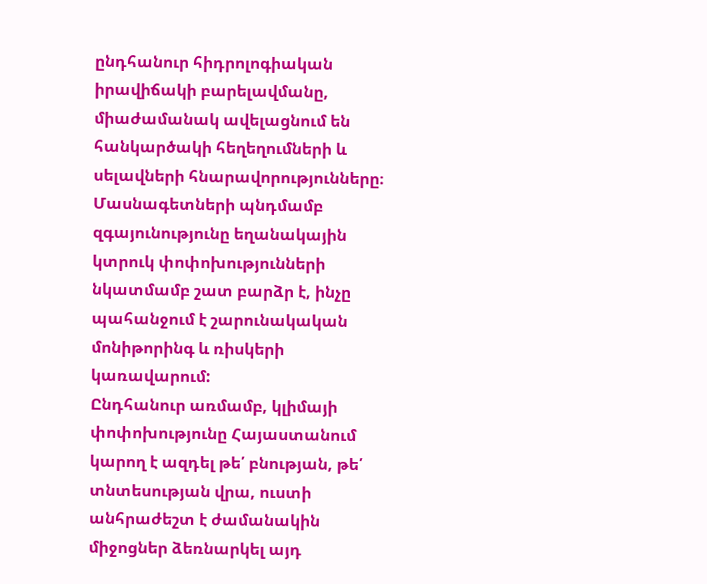ընդհանուր հիդրոլոգիական իրավիճակի բարելավմանը, միաժամանակ ավելացնում են հանկարծակի հեղեղումների և սելավների հնարավորությունները։
Մասնագետների պնդմամբ զգայունությունը եղանակային կտրուկ փոփոխությունների նկատմամբ շատ բարձր է, ինչը պահանջում է շարունակական մոնիթորինգ և ռիսկերի կառավարում:
Ընդհանուր առմամբ, կլիմայի փոփոխությունը Հայաստանում կարող է ազդել թե՛ բնության, թե՛ տնտեսության վրա, ուստի անհրաժեշտ է ժամանակին միջոցներ ձեռնարկել այդ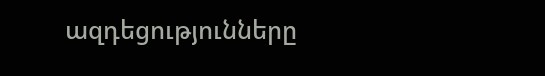ազդեցությունները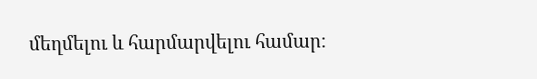մեղմելու և հարմարվելու համար։